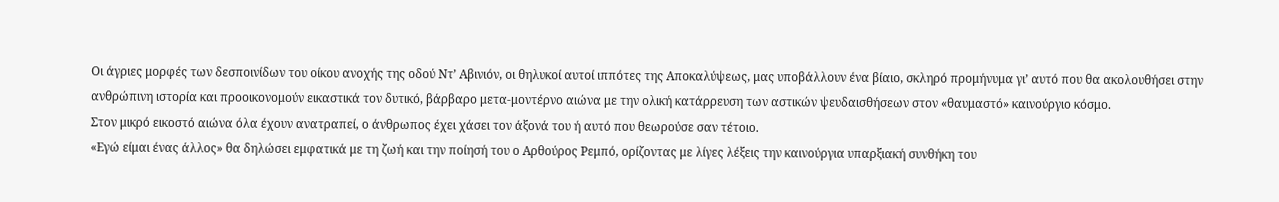Οι άγριες μορφές των δεσποινίδων του οίκου ανοχής της οδού Ντ’ Αβινιόν, οι θηλυκοί αυτοί ιππότες της Αποκαλύψεως, μας υποβάλλουν ένα βίαιο, σκληρό προμήνυμα γι’ αυτό που θα ακολουθήσει στην ανθρώπινη ιστορία και προοικονομούν εικαστικά τον δυτικό, βάρβαρο μετα-μοντέρνο αιώνα με την ολική κατάρρευση των αστικών ψευδαισθήσεων στον «θαυμαστό» καινούργιο κόσμο.
Στον μικρό εικοστό αιώνα όλα έχουν ανατραπεί, ο άνθρωπος έχει χάσει τον άξονά του ή αυτό που θεωρούσε σαν τέτοιο.
«Εγώ είμαι ένας άλλος» θα δηλώσει εμφατικά με τη ζωή και την ποίησή του ο Αρθούρος Ρεμπό, ορίζοντας με λίγες λέξεις την καινούργια υπαρξιακή συνθήκη του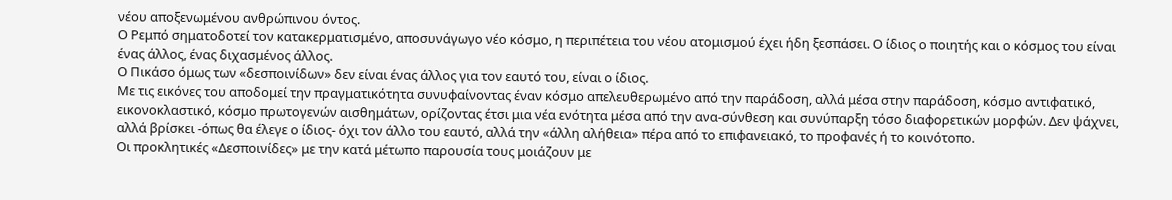νέου αποξενωμένου ανθρώπινου όντος.
Ο Ρεμπό σηματοδοτεί τον κατακερματισμένο, αποσυνάγωγο νέο κόσμο, η περιπέτεια του νέου ατομισμού έχει ήδη ξεσπάσει. Ο ίδιος ο ποιητής και ο κόσμος του είναι ένας άλλος, ένας διχασμένος άλλος.
Ο Πικάσο όμως των «δεσποινίδων» δεν είναι ένας άλλος για τον εαυτό του, είναι ο ίδιος.
Με τις εικόνες του αποδομεί την πραγματικότητα συνυφαίνοντας έναν κόσμο απελευθερωμένο από την παράδοση, αλλά μέσα στην παράδοση, κόσμο αντιφατικό, εικονοκλαστικό, κόσμο πρωτογενών αισθημάτων, ορίζοντας έτσι μια νέα ενότητα μέσα από την ανα-σύνθεση και συνύπαρξη τόσο διαφορετικών μορφών. Δεν ψάχνει, αλλά βρίσκει -όπως θα έλεγε ο ίδιος- όχι τον άλλο του εαυτό, αλλά την «άλλη αλήθεια» πέρα από το επιφανειακό, το προφανές ή το κοινότοπο.
Οι προκλητικές «Δεσποινίδες» με την κατά μέτωπο παρουσία τους μοιάζουν με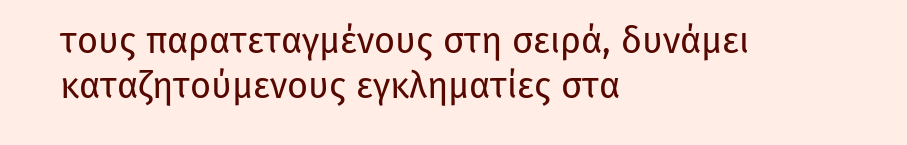τους παρατεταγμένους στη σειρά, δυνάμει καταζητούμενους εγκληματίες στα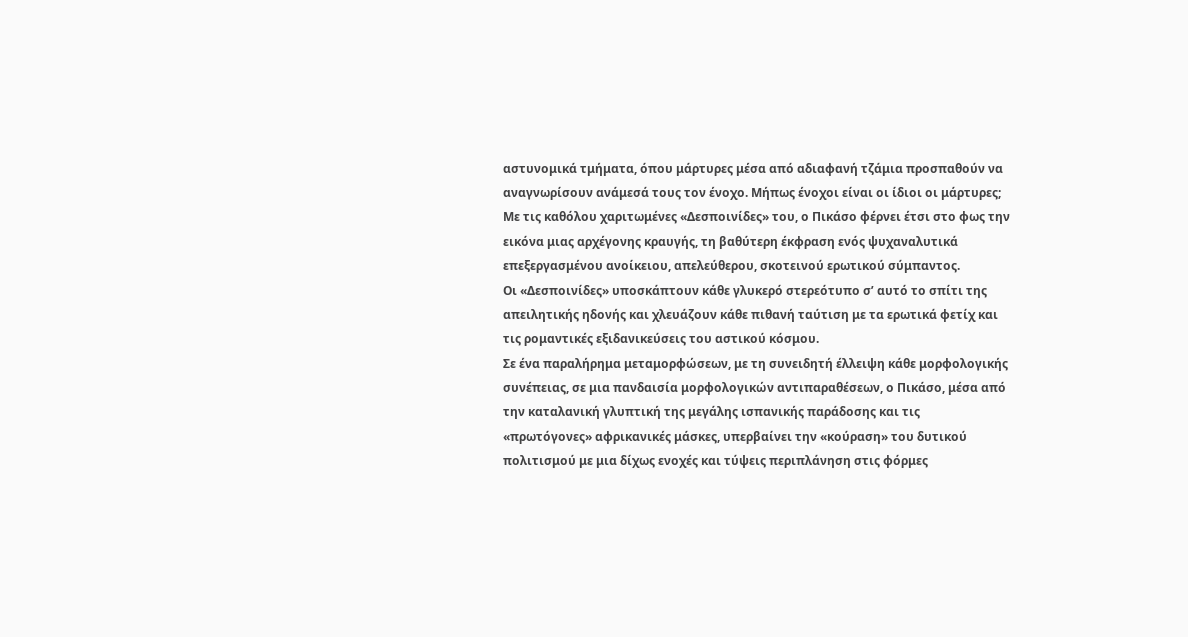αστυνομικά τμήματα, όπου μάρτυρες μέσα από αδιαφανή τζάμια προσπαθούν να αναγνωρίσουν ανάμεσά τους τον ένοχο. Μήπως ένοχοι είναι οι ίδιοι οι μάρτυρες;
Με τις καθόλου χαριτωμένες «Δεσποινίδες» του, ο Πικάσο φέρνει έτσι στο φως την εικόνα μιας αρχέγονης κραυγής, τη βαθύτερη έκφραση ενός ψυχαναλυτικά επεξεργασμένου ανοίκειου, απελεύθερου, σκοτεινού ερωτικού σύμπαντος.
Οι «Δεσποινίδες» υποσκάπτουν κάθε γλυκερό στερεότυπο σ’ αυτό το σπίτι της απειλητικής ηδονής και χλευάζουν κάθε πιθανή ταύτιση με τα ερωτικά φετίχ και τις ρομαντικές εξιδανικεύσεις του αστικού κόσμου.
Σε ένα παραλήρημα μεταμορφώσεων, με τη συνειδητή έλλειψη κάθε μορφολογικής συνέπειας, σε μια πανδαισία μορφολογικών αντιπαραθέσεων, ο Πικάσο, μέσα από την καταλανική γλυπτική της μεγάλης ισπανικής παράδοσης και τις «πρωτόγονες» αφρικανικές μάσκες, υπερβαίνει την «κούραση» του δυτικού πολιτισμού με μια δίχως ενοχές και τύψεις περιπλάνηση στις φόρμες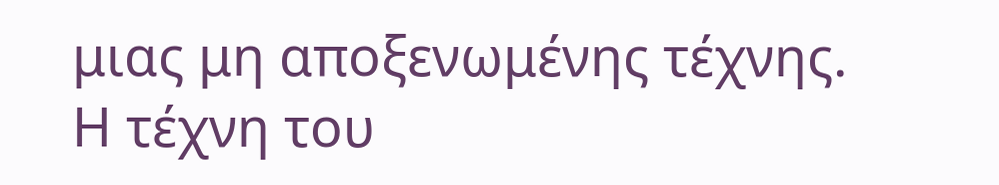μιας μη αποξενωμένης τέχνης.
Η τέχνη του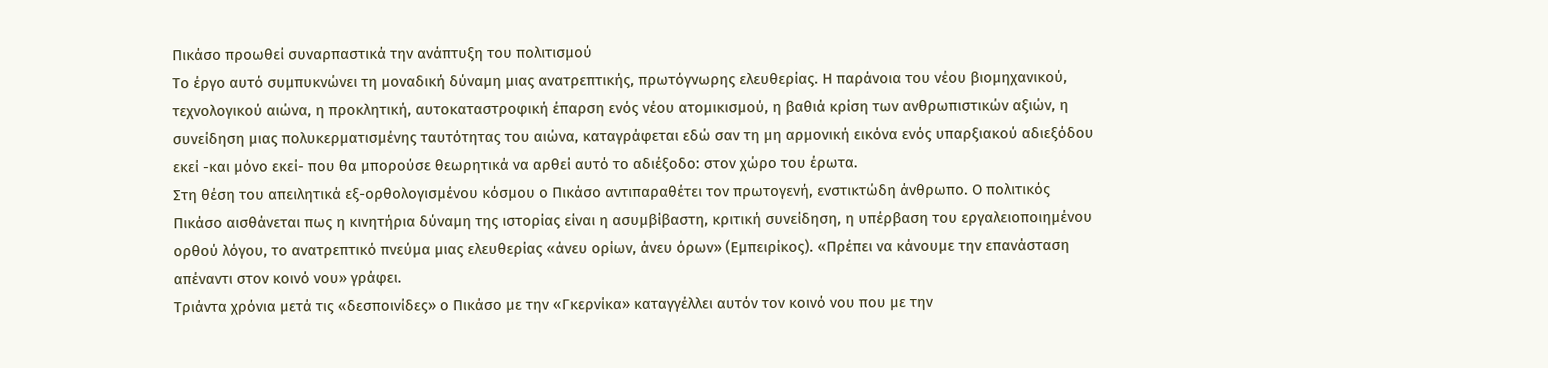Πικάσο προωθεί συναρπαστικά την ανάπτυξη του πολιτισμού
Το έργο αυτό συμπυκνώνει τη μοναδική δύναμη μιας ανατρεπτικής, πρωτόγνωρης ελευθερίας. Η παράνοια του νέου βιομηχανικού, τεχνολογικού αιώνα, η προκλητική, αυτοκαταστροφική έπαρση ενός νέου ατομικισμού, η βαθιά κρίση των ανθρωπιστικών αξιών, η συνείδηση μιας πολυκερματισμένης ταυτότητας του αιώνα, καταγράφεται εδώ σαν τη μη αρμονική εικόνα ενός υπαρξιακού αδιεξόδου εκεί -και μόνο εκεί- που θα μπορούσε θεωρητικά να αρθεί αυτό το αδιέξοδο: στον χώρο του έρωτα.
Στη θέση του απειλητικά εξ-ορθολογισμένου κόσμου ο Πικάσο αντιπαραθέτει τον πρωτογενή, ενστικτώδη άνθρωπο. Ο πολιτικός Πικάσο αισθάνεται πως η κινητήρια δύναμη της ιστορίας είναι η ασυμβίβαστη, κριτική συνείδηση, η υπέρβαση του εργαλειοποιημένου ορθού λόγου, το ανατρεπτικό πνεύμα μιας ελευθερίας «άνευ ορίων, άνευ όρων» (Εμπειρίκος). «Πρέπει να κάνουμε την επανάσταση απέναντι στον κοινό νου» γράφει.
Τριάντα χρόνια μετά τις «δεσποινίδες» ο Πικάσο με την «Γκερνίκα» καταγγέλλει αυτόν τον κοινό νου που με την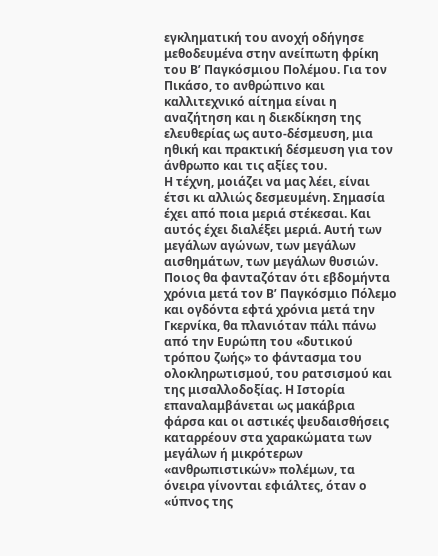εγκληματική του ανοχή οδήγησε μεθοδευμένα στην ανείπωτη φρίκη του Β’ Παγκόσμιου Πολέμου. Για τον Πικάσο, το ανθρώπινο και καλλιτεχνικό αίτημα είναι η αναζήτηση και η διεκδίκηση της ελευθερίας ως αυτο-δέσμευση, μια ηθική και πρακτική δέσμευση για τον άνθρωπο και τις αξίες του.
Η τέχνη, μοιάζει να μας λέει, είναι έτσι κι αλλιώς δεσμευμένη. Σημασία έχει από ποια μεριά στέκεσαι. Και αυτός έχει διαλέξει μεριά. Αυτή των μεγάλων αγώνων, των μεγάλων αισθημάτων, των μεγάλων θυσιών. Ποιος θα φανταζόταν ότι εβδομήντα χρόνια μετά τον Β’ Παγκόσμιο Πόλεμο και ογδόντα εφτά χρόνια μετά την Γκερνίκα, θα πλανιόταν πάλι πάνω από την Ευρώπη του «δυτικού τρόπου ζωής» το φάντασμα του ολοκληρωτισμού, του ρατσισμού και της μισαλλοδοξίας. Η Ιστορία επαναλαμβάνεται ως μακάβρια φάρσα και οι αστικές ψευδαισθήσεις καταρρέουν στα χαρακώματα των μεγάλων ή μικρότερων «ανθρωπιστικών» πολέμων, τα όνειρα γίνονται εφιάλτες, όταν ο «ύπνος της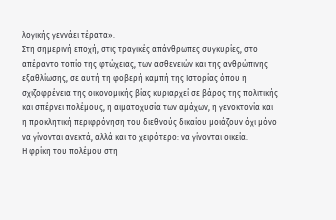λογικής γεννάει τέρατα».
Στη σημερινή εποχή, στις τραγικές απάνθρωπες συγκυρίες, στο απέραντο τοπίο της φτώχειας, των ασθενειών και της ανθρώπινης εξαθλίωσης, σε αυτή τη φοβερή καμπή της Ιστορίας όπου η σχιζοφρένεια της οικονομικής βίας κυριαρχεί σε βάρος της πολιτικής και σπέρνει πολέμους, η αιματοχυσία των αμάχων, η γενοκτονία και η προκλητική περιφρόνηση του διεθνούς δικαίου μοιάζουν όχι μόνο να γίνονται ανεκτά, αλλά και το χειρότερο: να γίνονται οικεία.
Η φρίκη του πολέμου στη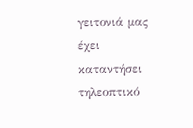γειτονιά μας έχει καταντήσει τηλεοπτικό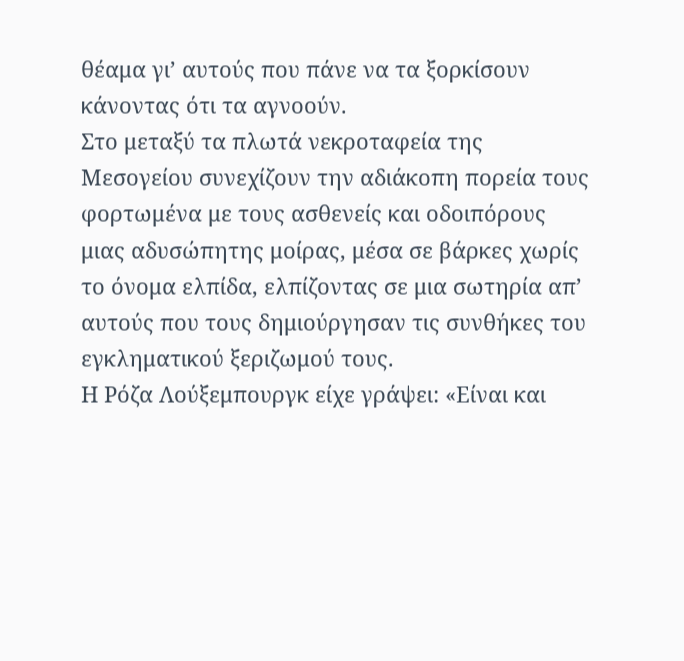θέαμα γι’ αυτούς που πάνε να τα ξορκίσουν κάνοντας ότι τα αγνοούν.
Στο μεταξύ τα πλωτά νεκροταφεία της Μεσογείου συνεχίζουν την αδιάκοπη πορεία τους φορτωμένα με τους ασθενείς και οδοιπόρους μιας αδυσώπητης μοίρας, μέσα σε βάρκες χωρίς το όνομα ελπίδα, ελπίζοντας σε μια σωτηρία απ’ αυτούς που τους δημιούργησαν τις συνθήκες του εγκληματικού ξεριζωμού τους.
Η Ρόζα Λούξεμπουργκ είχε γράψει: «Είναι και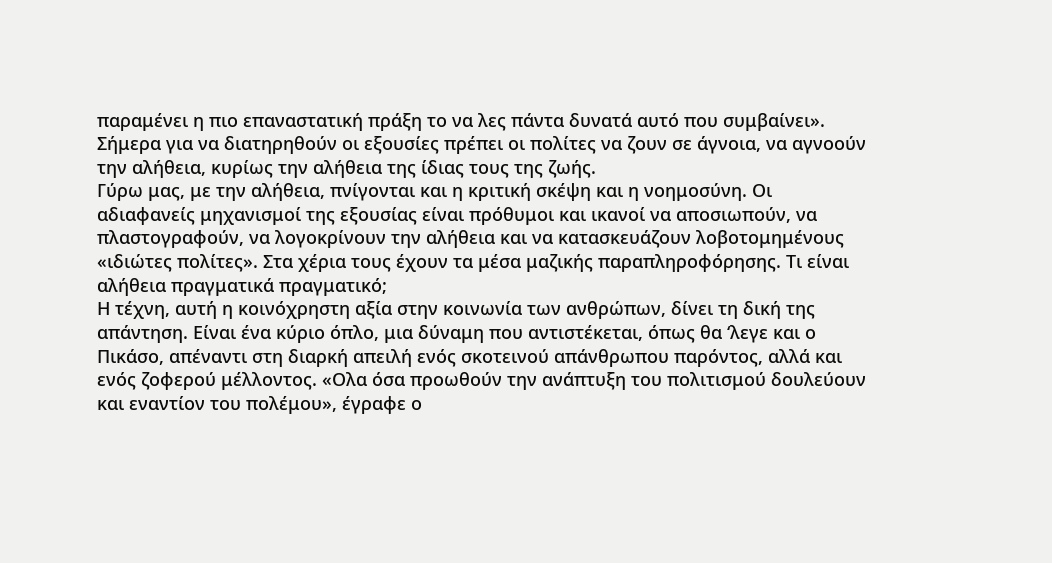παραμένει η πιο επαναστατική πράξη το να λες πάντα δυνατά αυτό που συμβαίνει».
Σήμερα για να διατηρηθούν οι εξουσίες πρέπει οι πολίτες να ζουν σε άγνοια, να αγνοούν την αλήθεια, κυρίως την αλήθεια της ίδιας τους της ζωής.
Γύρω μας, με την αλήθεια, πνίγονται και η κριτική σκέψη και η νοημοσύνη. Οι αδιαφανείς μηχανισμοί της εξουσίας είναι πρόθυμοι και ικανοί να αποσιωπούν, να πλαστογραφούν, να λογοκρίνουν την αλήθεια και να κατασκευάζουν λοβοτομημένους «ιδιώτες πολίτες». Στα χέρια τους έχουν τα μέσα μαζικής παραπληροφόρησης. Τι είναι αλήθεια πραγματικά πραγματικό;
Η τέχνη, αυτή η κοινόχρηστη αξία στην κοινωνία των ανθρώπων, δίνει τη δική της απάντηση. Είναι ένα κύριο όπλο, μια δύναμη που αντιστέκεται, όπως θα ‘λεγε και ο Πικάσο, απέναντι στη διαρκή απειλή ενός σκοτεινού απάνθρωπου παρόντος, αλλά και ενός ζοφερού μέλλοντος. «Ολα όσα προωθούν την ανάπτυξη του πολιτισμού δουλεύουν και εναντίον του πολέμου», έγραφε ο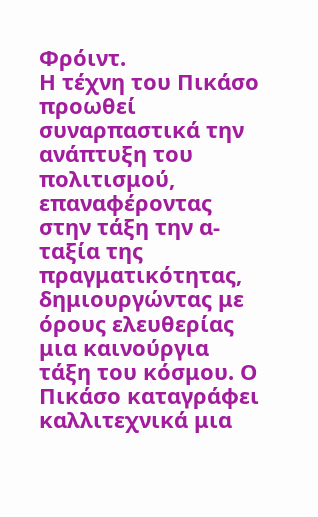Φρόιντ.
Η τέχνη του Πικάσο προωθεί συναρπαστικά την ανάπτυξη του πολιτισμού, επαναφέροντας στην τάξη την α-ταξία της πραγματικότητας, δημιουργώντας με όρους ελευθερίας μια καινούργια τάξη του κόσμου. Ο Πικάσο καταγράφει καλλιτεχνικά μια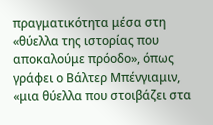πραγματικότητα μέσα στη «θύελλα της ιστορίας που αποκαλούμε πρόοδο», όπως γράφει ο Βάλτερ Μπένγιαμιν, «μια θύελλα που στοιβάζει στα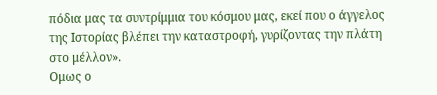πόδια μας τα συντρίμμια του κόσμου μας, εκεί που ο άγγελος της Ιστορίας βλέπει την καταστροφή, γυρίζοντας την πλάτη στο μέλλον».
Ομως ο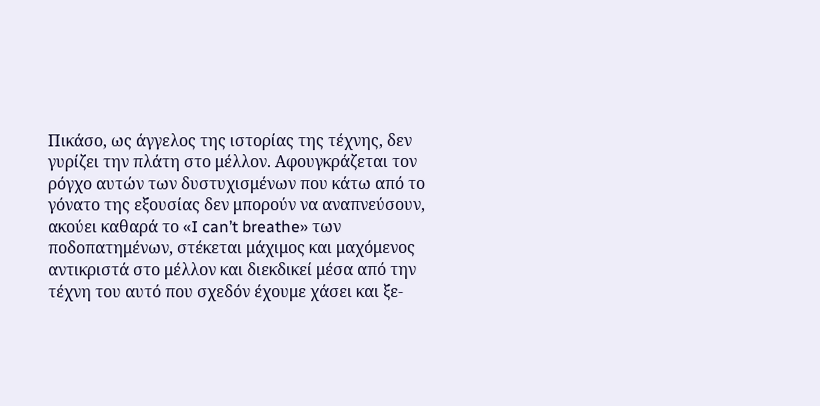Πικάσο, ως άγγελος της ιστορίας της τέχνης, δεν γυρίζει την πλάτη στο μέλλον. Αφουγκράζεται τον ρόγχο αυτών των δυστυχισμένων που κάτω από το γόνατο της εξουσίας δεν μπορούν να αναπνεύσουν, ακούει καθαρά το «I can’t breathe» των ποδοπατημένων, στέκεται μάχιμος και μαχόμενος αντικριστά στο μέλλον και διεκδικεί μέσα από την τέχνη του αυτό που σχεδόν έχουμε χάσει και ξε-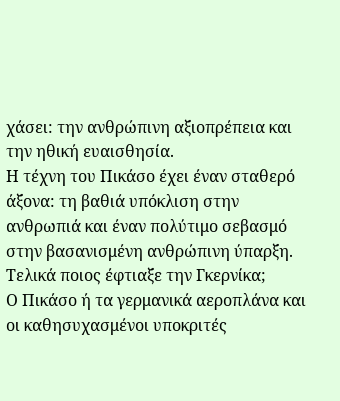χάσει: την ανθρώπινη αξιοπρέπεια και την ηθική ευαισθησία.
Η τέχνη του Πικάσο έχει έναν σταθερό άξονα: τη βαθιά υπόκλιση στην ανθρωπιά και έναν πολύτιμο σεβασμό στην βασανισμένη ανθρώπινη ύπαρξη.
Τελικά ποιος έφτιαξε την Γκερνίκα;
Ο Πικάσο ή τα γερμανικά αεροπλάνα και οι καθησυχασμένοι υποκριτές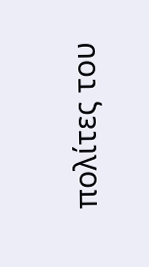πολίτες του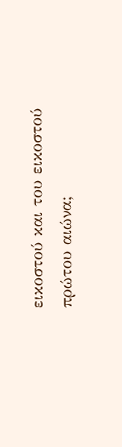εικοστού και του εικοστού πρώτου αιώνα;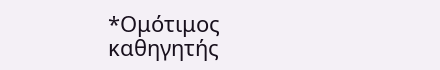*Ομότιμος καθηγητής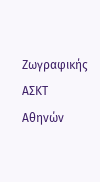Ζωγραφικής ΑΣΚΤ Αθηνών